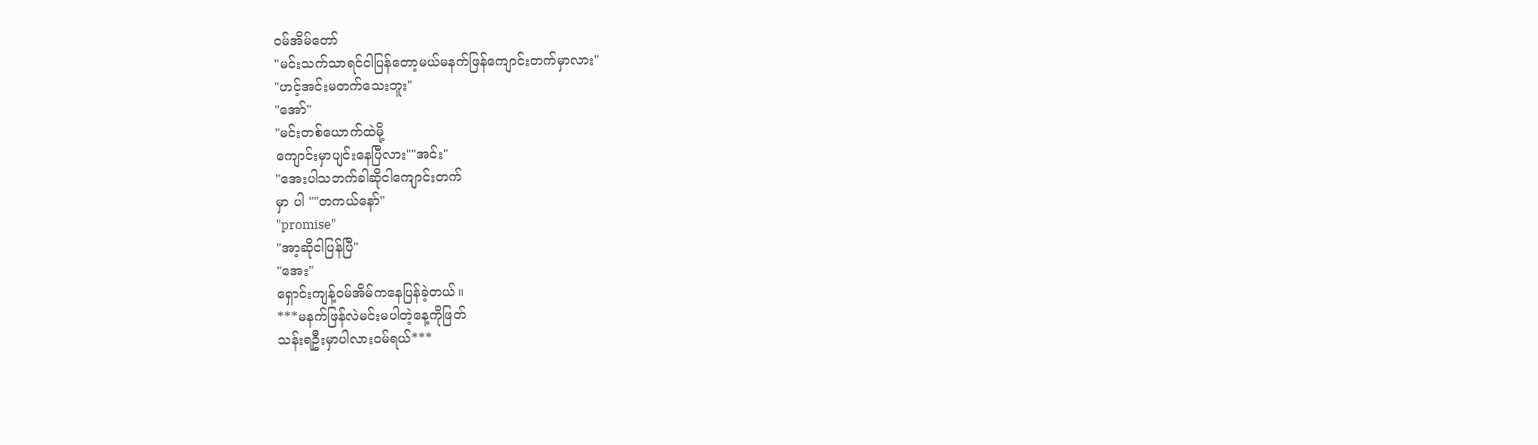ဝမ်အိမ်တော်
"မင်းသက်သာရင်ငါပြန်တော့မယ်မနက်ဖြန်ကျောင်းတက်မှာလား"
"ဟင့်အင်းမတက်သေးဘူး"
"အော်"
"မင်းတစ်ယောက်ထဲမို့
ကျောင်းမှာပျင်းနေပြီလား""အင်း"
"အေးပါသဘက်ခါဆိုငါကျောင်းတက်
မှာ ပါ ""တကယ်နော်"
"promise"
"အာ့ဆိုငါပြန်ပြီ"
"အေး"
ရှောင်းကျန့်ဝမ်အိမ်ကနေပြန်ခဲ့တယ်။
***မနက်ဖြန်လဲမင်းမပါတဲ့နေ့ကိုဖြတ်
သန်းရဦးမှာပါလားဝမ်ရယ်***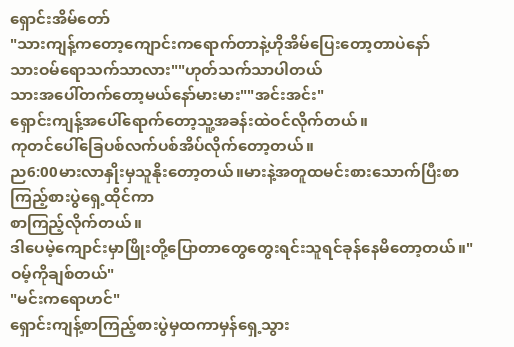ရှောင်းအိမ်တော်
"သားကျန့်ကတော့ကျောင်းကရောက်တာနဲ့ဟိုအိမ်ပြေးတော့တာပဲနော်
သားဝမ်ရောသက်သာလား""ဟုတ်သက်သာပါတယ်
သားအပေါ်တက်တော့မယ်နော်မားမား""အင်းအင်း"
ရှောင်းကျန့်အပေါ်ရောက်တော့သူ့အခန်းထဲဝင်လိုက်တယ်။
ကုတင်ပေါ်ခြေပစ်လက်ပစ်အိပ်လိုက်တော့တယ်။
ည6:00မားလာနှိုးမှသူနိုးတော့တယ်။မားနဲ့အတူထမင်းစားသောက်ပြီးစာကြည့်စားပွဲရှေ့ထိုင်ကာ
စာကြည့်လိုက်တယ်။
ဒါပေမဲ့ကျောင်းမှာဖြိုးတို့ပြောတာတွေတွေးရင်းသူရင်ခုန်နေမိတော့တယ်။"ဝမ့်ကိုချစ်တယ်"
"မင်းကရောဟင်"
ရှောင်းကျန့်စာကြည့်စားပွဲမှထကာမှန်ရှေ့သွား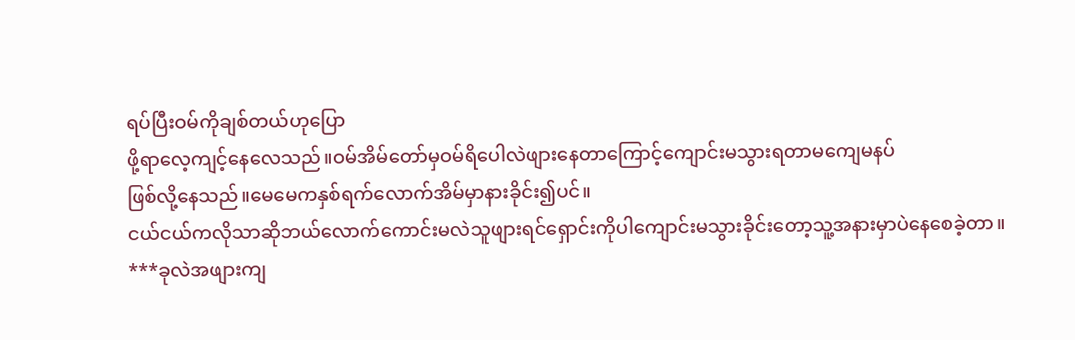ရပ်ပြီးဝမ်ကိုချစ်တယ်ဟုပြော
ဖို့ရာလေ့ကျင့်နေလေသည်။ဝမ်အိမ်တော်မှဝမ်ရိပေါလဲဖျားနေတာကြောင့်ကျောင်းမသွားရတာမကျေမနပ်
ဖြစ်လို့နေသည်။မေမေကနှစ်ရက်လောက်အိမ်မှာနားခိုင်း၍ပင်။
ငယ်ငယ်ကလိုသာဆိုဘယ်လောက်ကောင်းမလဲသူဖျားရင်ရှောင်းကိုပါကျောင်းမသွားခိုင်းတော့သူ့အနားမှာပဲနေစေခဲ့တာ။
***ခုလဲအဖျားကျ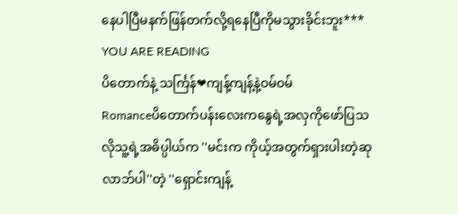နေပါပြီမနက်ဖြန်တက်လို့ရနေပြီကိုမသွားခိုင်းဘူး***
YOU ARE READING
ပိတောက်နဲ့ သင်္ကြန်❤ကျန့်ကျန့်နဲ့ဝမ်ဝမ်
Romanceပိတောက်ပန်းလေးကနွေရဲ့အလှကိုဖော်ပြသလိုသူ့ရဲ့အဓိပ္ပါယ်က ''မင်းက ကိုယ့်အတွက်ရှားပါးတဲ့ဆုလာဘ်ပါ''တဲ့ ''ရှောင်းကျန့်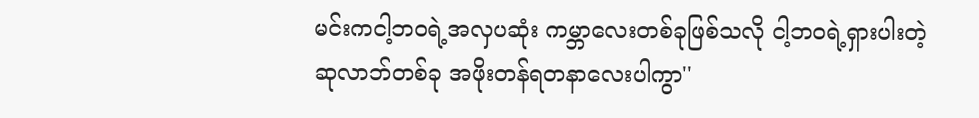မင်းကငါ့ဘဝရဲ့အလှပဆုံး ကမ္ဘာလေးတစ်ခုဖြစ်သလို ငါ့ဘဝရဲ့ရှားပါးတဲ့ဆုလာဘ်တစ်ခု အဖိုးတန်ရတနာလေးပါကွာ''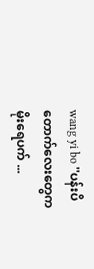wang yi bo ''ပန်းပိတောက်လေးတွေကမိုးရေပက် ...